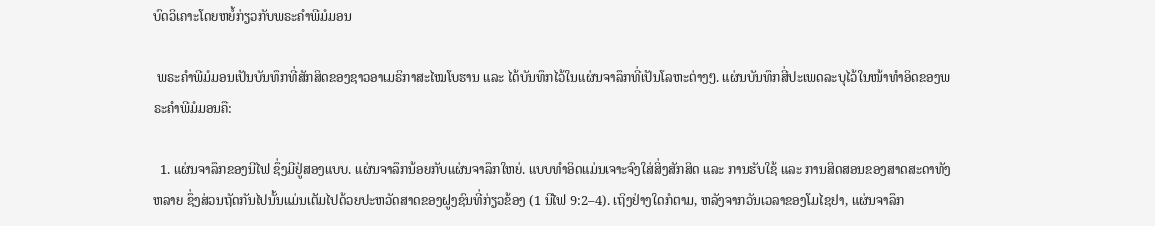ບົດວິເຄາະໂດຍຫຍໍ້ກ່ຽວກັບພຣະຄຳພີມໍມອນ

 ພຣະຄຳພີມໍມອນເປັນບັນທຶກທີ່ສັກສິດຂອງຊາວອາເມຣິກາສະໄໝໂບຮານ ແລະ ໄດ້ບັນທຶກໄວ້ໃນແຜ່ນຈາລຶກທີ່ເປັນໂລຫະຕ່າງໆ. ແຜ່ນບັນທຶກສີ່ປະເພດລະບຸໄວ້ໃນໜ້າທຳອິດຂອງພຣະຄຳພີມໍມອນຄື:

  1. ແຜ່ນຈາລຶກຂອງນີໄຟ ຊຶ່ງມີຢູ່ສອງແບບ. ແຜ່ນຈາລຶກນ້ອຍກັບແຜ່ນຈາລຶກໃຫຍ່. ແບບທຳອິດແມ່ນເຈາະຈົງໃສ່ສິ່ງສັກສິດ ແລະ ການຮັບໃຊ້ ແລະ ການສິດສອນຂອງສາດສະດາທັງຫລາຍ ຊຶ່ງສ່ວນຖັດກັນໄປນັ້ນແມ່ນເຕັມໄປດ້ວຍປະຫວັດສາດຂອງຝູງຊົນທີ່ກ່ຽວຂ້ອງ (1 ນີໄຟ 9:2–4). ເຖິງຢ່າງໃດກໍຕາມ, ຫລັງຈາກວັນເວລາຂອງໂມໄຊຢາ, ແຜ່ນຈາລຶກ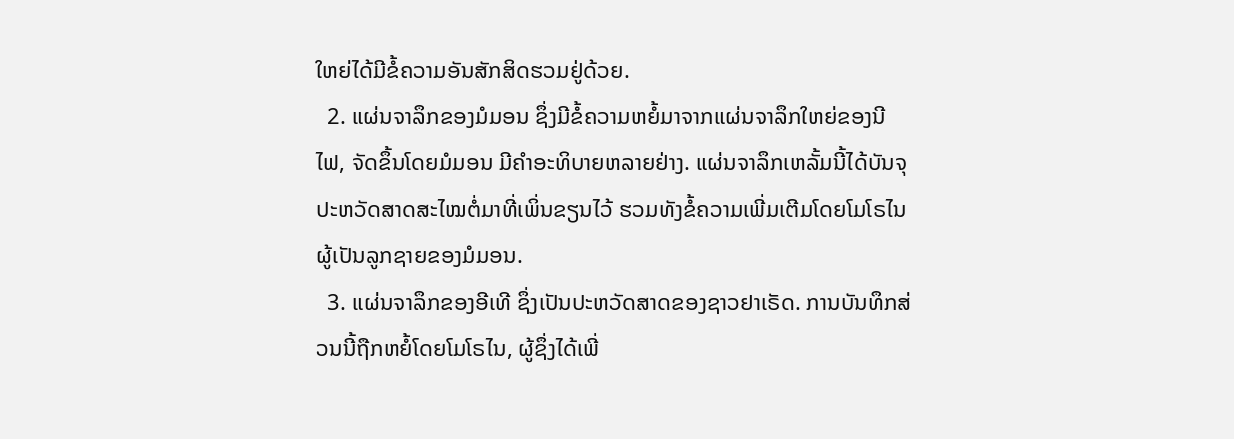ໃຫຍ່ໄດ້ມີຂໍ້ຄວາມອັນສັກສິດຮວມຢູ່ດ້ວຍ.
  2. ແຜ່ນຈາລຶກຂອງມໍມອນ ຊຶ່ງມີຂໍ້ຄວາມຫຍໍ້ມາຈາກແຜ່ນຈາລຶກໃຫຍ່ຂອງນີໄຟ, ຈັດຂຶ້ນໂດຍມໍມອນ ມີຄຳອະທິບາຍຫລາຍຢ່າງ. ແຜ່ນຈາລຶກເຫລັ້ມນີ້ໄດ້ບັນຈຸປະຫວັດສາດສະໄໝຕໍ່ມາທີ່ເພິ່ນຂຽນໄວ້ ຮວມທັງຂໍ້ຄວາມເພີ່ມເຕີມໂດຍໂມໂຣໄນຜູ້ເປັນລູກຊາຍຂອງມໍມອນ.
  3. ແຜ່ນຈາລຶກຂອງອີເທີ ຊຶ່ງເປັນປະຫວັດສາດຂອງຊາວຢາເຣັດ. ການບັນທຶກສ່ວນນີ້ຖືກຫຍໍ້ໂດຍໂມໂຣໄນ, ຜູ້ຊຶ່ງໄດ້ເພີ່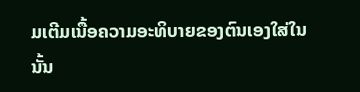ມເຕີມເນື້ອຄວາມອະທິບາຍຂອງຕົນເອງໃສ່ໃນນັ້ນ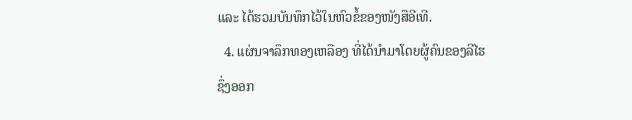ແລະ ໄດ້ຮວມບັນທຶກໄວ້ໃນຫົວຂໍ້ຂອງໜັງສືອີເທີ.
  4. ແຜ່ນຈາລຶກທອງເຫລືອງ ທີ່ໄດ້ນຳມາໂດຍຜູ້ຄົນຂອງລີໄຮ ຊຶ່ງອອກ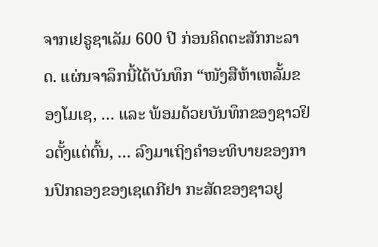ຈາກເຢຣູຊາເລັມ 600 ປີ ກ່ອນຄິດຕະສັກກະລາດ. ແຜ່ນຈາລຶກນີ້ໄດ້ບັນທຶກ “ໜັງສືຫ້າເຫລັ້ມຂອງໂມເຊ, … ແລະ ພ້ອມດ້ວຍບັນທຶກຂອງຊາວຢິວຕັ້ງແຕ່ຕົ້ນ, … ລົງມາເຖິງຄຳອະທິບາຍຂອງການປົກຄອງຂອງເຊເດກີຢາ ກະສັດຂອງຊາວຢູ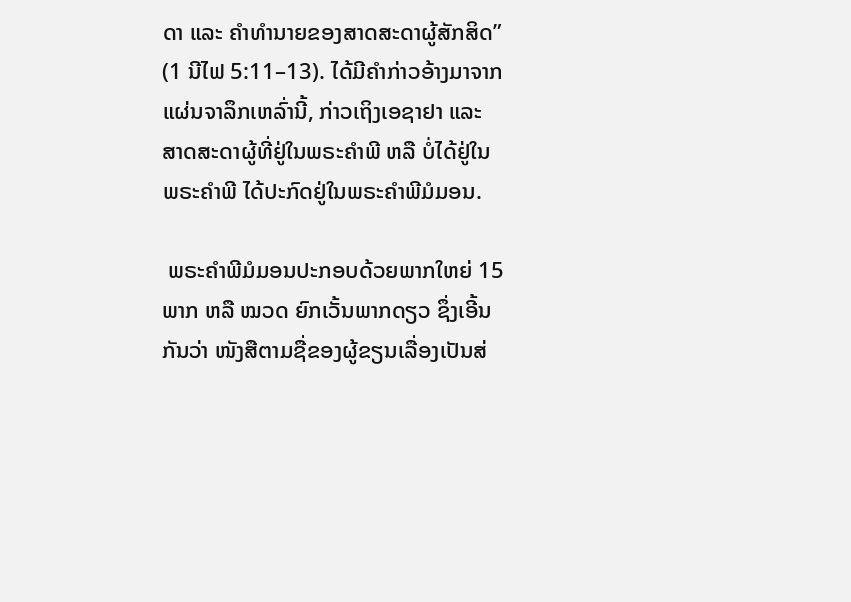ດາ ແລະ ຄຳທຳນາຍຂອງສາດສະດາຜູ້ສັກສິດ” (1 ນີໄຟ 5:11–13). ໄດ້ມີຄຳກ່າວອ້າງມາຈາກແຜ່ນຈາລຶກເຫລົ່ານີ້, ກ່າວເຖິງເອຊາຢາ ແລະ ສາດສະດາຜູ້ທີ່ຢູ່ໃນພຣະຄຳພີ ຫລື ບໍ່ໄດ້ຢູ່ໃນພຣະຄຳພີ ໄດ້ປະກົດຢູ່ໃນພຣະຄຳພີມໍມອນ.

 ພຣະຄຳພີມໍມອນປະກອບດ້ວຍພາກໃຫຍ່ 15 ພາກ ຫລື ໝວດ ຍົກເວັ້ນພາກດຽວ ຊຶ່ງເອີ້ນກັນວ່າ ໜັງສືຕາມຊື່ຂອງຜູ້ຂຽນເລື່ອງເປັນສ່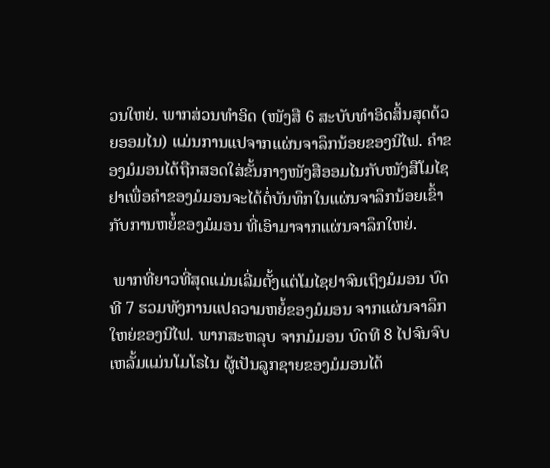ວນໃຫຍ່. ພາກສ່ວນທຳອິດ (ໜັງສື 6 ສະບັບທຳອິດສິ້ນສຸດດ້ວຍອອມໄນ) ແມ່ນການແປຈາກແຜ່ນຈາລຶກນ້ອຍຂອງນີໄຟ. ຄຳຂອງມໍມອນໄດ້ຖືກສອດໃສ່ຂັ້ນກາງໜັງສືອອມໄນກັບໜັງສືໂມໄຊຢາເພື່ອຄຳຂອງມໍມອນຈະໄດ້ຕໍ່ບັນທຶກໃນແຜ່ນຈາລຶກນ້ອຍເຂົ້າກັບການຫຍໍ້ຂອງມໍມອນ ທີ່ເອົາມາຈາກແຜ່ນຈາລຶກໃຫຍ່.

 ພາກທີ່ຍາວທີ່ສຸດແມ່ນເລີ່ມຕັ້ງແຕ່ໂມໄຊຢາຈົນເຖິງມໍມອນ ບົດທີ 7 ຮວມທັງການແປຄວາມຫຍໍ້ຂອງມໍມອນ ຈາກແຜ່ນຈາລຶກໃຫຍ່ຂອງນີໄຟ. ພາກສະຫລຸບ ຈາກມໍມອນ ບົດທີ 8 ໄປຈົນຈົບເຫລັ້ມແມ່ນໂມໂຣໄນ ຜູ້ເປັນລູກຊາຍຂອງມໍມອນໄດ້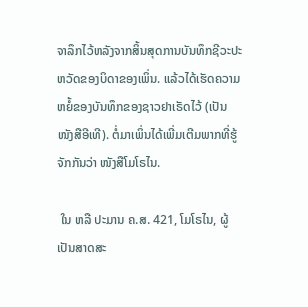ຈາລຶກໄວ້ຫລັງຈາກສິ້ນສຸດການບັນທຶກຊີວະປະຫວັດຂອງບິດາຂອງເພິ່ນ. ແລ້ວໄດ້ເຮັດຄວາມຫຍໍ້ຂອງບັນທຶກຂອງຊາວຢາເຣັດໄວ້ (ເປັນໜັງສືອີເທີ). ຕໍ່ມາເພິ່ນໄດ້ເພີ່ມເຕີມພາກທີ່ຮູ້ຈັກກັນວ່າ ໜັງສືໂມໂຣໄນ.

 ໃນ ຫລື ປະມານ ຄ.ສ. 421, ໂມໂຣໄນ, ຜູ້ເປັນສາດສະ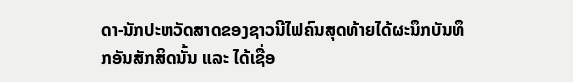ດາ-ນັກປະຫວັດສາດຂອງຊາວນີໄຟຄົນສຸດທ້າຍໄດ້ຜະນຶກບັນທຶກອັນສັກສິດນັ້ນ ແລະ ໄດ້ເຊື່ອ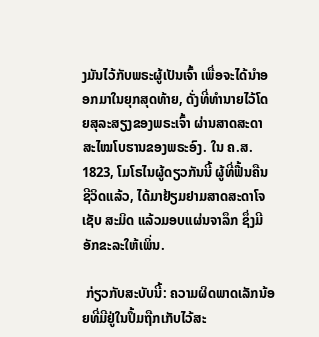ງມັນໄວ້ກັບພຣະຜູ້ເປັນເຈົ້າ ເພື່ອຈະໄດ້ນຳອອກມາໃນຍຸກສຸດທ້າຍ, ດັ່ງທີ່ທຳນາຍໄວ້ໂດຍສຸລະສຽງຂອງພຣະເຈົ້າ ຜ່ານສາດສະດາສະໄໝໂບຮານຂອງພຣະອົງ. ໃນ ຄ.ສ. 1823, ໂມໂຣໄນຜູ້ດຽວກັນນີ້ ຜູ້ທີ່ຟື້ນຄືນຊີວິດແລ້ວ, ໄດ້ມາຢ້ຽມຢາມສາດສະດາໂຈເຊັບ ສະມິດ ແລ້ວມອບແຜ່ນຈາລຶກ ຊຶ່ງມີອັກຂະລະໃຫ້ເພິ່ນ.

 ກ່ຽວກັບສະບັບນີ້: ຄວາມຜິດພາດເລັກນ້ອຍທີ່ມີຢູ່ໃນປຶ້ມຖືກເກັບໄວ້ສະ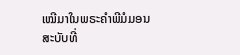ເໝີມາໃນພຣະຄຳພີມໍມອນສະບັບທີ່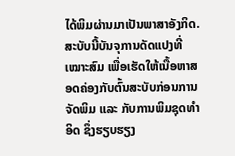ໄດ້ພິມຜ່ານມາເປັນພາສາອັງກິດ. ສະບັບນີ້ບັນຈຸການດັດແປງທີ່ເໝາະສົມ ເພື່ອເຮັດໃຫ້ເນື້ອຫາສອດຄ່ອງກັບຕົ້ນສະບັບກ່ອນການຈັດພິມ ແລະ ກັບການພິມຊຸດທຳອິດ ຊຶ່ງຮຽບຮຽງ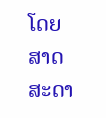ໂດຍສາດສະດາ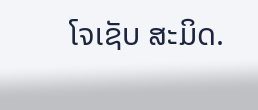ໂຈເຊັບ ສະມິດ.